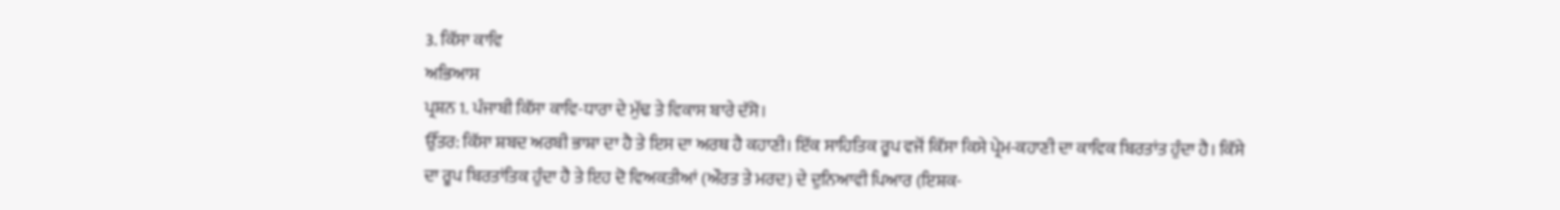3. ਕਿੱਸਾ ਕਾਵਿ
ਅਭਿਆਸ
ਪ੍ਰਸ਼ਨ 1. ਪੰਜਾਬੀ ਕਿੱਸਾ ਕਾਵਿ-ਧਾਰਾ ਦੇ ਮੁੱਢ ਤੇ ਵਿਕਾਸ ਬਾਰੇ ਦੱਸੋ।
ਉੱਤਰ: ਕਿੱਸਾ ਸ਼ਬਦ ਅਰਬੀ ਭਾਸ਼ਾ ਦਾ ਹੈ ਤੇ ਇਸ ਦਾ ਅਰਥ ਹੈ ਕਹਾਣੀ। ਇੱਕ ਸਾਹਿਤਿਕ ਰੂਪ ਵਜੋਂ ਕਿੱਸਾ ਕਿਸੇ ਪ੍ਰੇਮ-ਕਹਾਣੀ ਦਾ ਕਾਵਿਕ ਬਿਰਤਾਂਤ ਹੁੰਦਾ ਹੈ। ਕਿੱਸੇ ਦਾ ਰੂਪ ਬਿਰਤਾਂਤਿਕ ਹੁੰਦਾ ਹੈ ਤੇ ਇਹ ਦੋ ਵਿਅਕਤੀਆਂ (ਔਰਤ ਤੇ ਮਰਦ) ਦੇ ਦੁਨਿਆਵੀ ਪਿਆਰ (ਇਸ਼ਕ-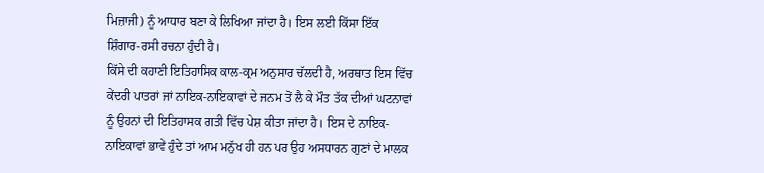ਮਿਜ਼ਾਜੀ) ਨੂੰ ਆਧਾਰ ਬਣਾ ਕੇ ਲਿਖਿਆ ਜਾਂਦਾ ਹੈ। ਇਸ ਲਈ ਕਿੱਸਾ ਇੱਕ ਸ਼ਿੰਗਾਰ-ਰਸੀ ਰਚਨਾ ਹੁੰਦੀ ਹੈ।
ਕਿੱਸੇ ਦੀ ਕਹਾਣੀ ਇਤਿਹਾਸਿਕ ਕਾਲ-ਕ੍ਰਮ ਅਨੁਸਾਰ ਚੱਲਦੀ ਹੈ, ਅਰਥਾਤ ਇਸ ਵਿੱਚ ਕੇਂਦਰੀ ਪਾਤਰਾਂ ਜਾਂ ਨਾਇਕ-ਨਾਇਕਾਵਾਂ ਦੇ ਜਨਮ ਤੋਂ ਲੈ ਕੇ ਮੌਤ ਤੱਕ ਦੀਆਂ ਘਟਨਾਵਾਂ ਨੂੰ ਉਹਨਾਂ ਦੀ ਇਤਿਹਾਸਕ ਗਤੀ ਵਿੱਚ ਪੇਸ਼ ਕੀਤਾ ਜਾਂਦਾ ਹੈ। ਇਸ ਦੇ ਨਾਇਕ-ਨਾਇਕਾਵਾਂ ਭਾਵੇਂ ਹੁੰਦੇ ਤਾਂ ਆਮ ਮਨੁੱਖ ਹੀ ਹਨ ਪਰ ਉਹ ਅਸਧਾਰਨ ਗੁਣਾਂ ਦੇ ਮਾਲਕ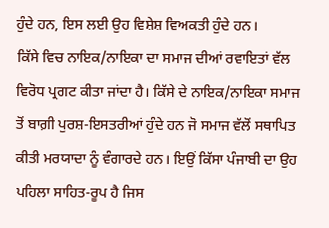ਹੁੰਦੇ ਹਨ, ਇਸ ਲਈ ਉਹ ਵਿਸ਼ੇਸ਼ ਵਿਅਕਤੀ ਹੁੰਦੇ ਹਨ।
ਕਿੱਸੇ ਵਿਚ ਨਾਇਕ/ਨਾਇਕਾ ਦਾ ਸਮਾਜ ਦੀਆਂ ਰਵਾਇਤਾਂ ਵੱਲ ਵਿਰੋਧ ਪ੍ਰਗਟ ਕੀਤਾ ਜਾਂਦਾ ਹੈ। ਕਿੱਸੇ ਦੇ ਨਾਇਕ/ਨਾਇਕਾ ਸਮਾਜ ਤੋਂ ਬਾਗ਼ੀ ਪੁਰਸ਼-ਇਸਤਰੀਆਂ ਹੁੰਦੇ ਹਨ ਜੋ ਸਮਾਜ ਵੱਲੋਂ ਸਥਾਪਿਤ ਕੀਤੀ ਮਰਯਾਦਾ ਨੂੰ ਵੰਗਾਰਦੇ ਹਨ। ਇਉਂ ਕਿੱਸਾ ਪੰਜਾਬੀ ਦਾ ਉਹ ਪਹਿਲਾ ਸਾਹਿਤ-ਰੂਪ ਹੈ ਜਿਸ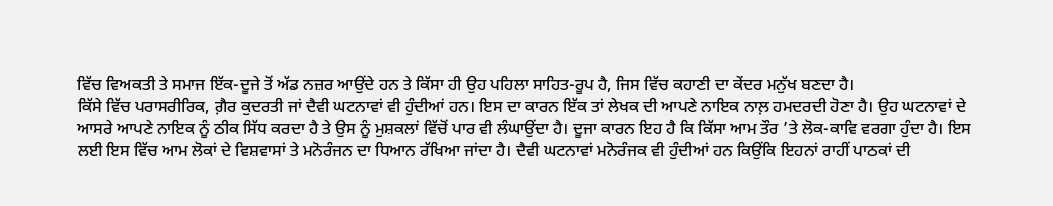ਵਿੱਚ ਵਿਅਕਤੀ ਤੇ ਸਮਾਜ ਇੱਕ-ਦੂਜੇ ਤੋਂ ਅੱਡ ਨਜ਼ਰ ਆਉਂਦੇ ਹਨ ਤੇ ਕਿੱਸਾ ਹੀ ਉਹ ਪਹਿਲਾ ਸਾਹਿਤ-ਰੂਪ ਹੈ, ਜਿਸ ਵਿੱਚ ਕਹਾਣੀ ਦਾ ਕੇਂਦਰ ਮਨੁੱਖ ਬਣਦਾ ਹੈ।
ਕਿੱਸੇ ਵਿੱਚ ਪਰਾਸਰੀਰਿਕ, ਗ਼ੈਰ ਕੁਦਰਤੀ ਜਾਂ ਦੈਵੀ ਘਟਨਾਵਾਂ ਵੀ ਹੁੰਦੀਆਂ ਹਨ। ਇਸ ਦਾ ਕਾਰਨ ਇੱਕ ਤਾਂ ਲੇਖਕ ਦੀ ਆਪਣੇ ਨਾਇਕ ਨਾਲ਼ ਹਮਦਰਦੀ ਹੋਣਾ ਹੈ। ਉਹ ਘਟਨਾਵਾਂ ਦੇ ਆਸਰੇ ਆਪਣੇ ਨਾਇਕ ਨੂੰ ਠੀਕ ਸਿੱਧ ਕਰਦਾ ਹੈ ਤੇ ਉਸ ਨੂੰ ਮੁਸ਼ਕਲਾਂ ਵਿੱਚੋਂ ਪਾਰ ਵੀ ਲੰਘਾਉਂਦਾ ਹੈ। ਦੂਜਾ ਕਾਰਨ ਇਹ ਹੈ ਕਿ ਕਿੱਸਾ ਆਮ ਤੌਰ ’ਤੇ ਲੋਕ-ਕਾਵਿ ਵਰਗਾ ਹੁੰਦਾ ਹੈ। ਇਸ ਲਈ ਇਸ ਵਿੱਚ ਆਮ ਲੋਕਾਂ ਦੇ ਵਿਸ਼ਵਾਸਾਂ ਤੇ ਮਨੋਰੰਜਨ ਦਾ ਧਿਆਨ ਰੱਖਿਆ ਜਾਂਦਾ ਹੈ। ਦੈਵੀ ਘਟਨਾਵਾਂ ਮਨੋਰੰਜਕ ਵੀ ਹੁੰਦੀਆਂ ਹਨ ਕਿਉਂਕਿ ਇਹਨਾਂ ਰਾਹੀਂ ਪਾਠਕਾਂ ਦੀ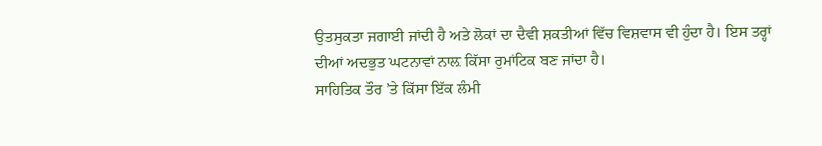ਉਤਸੁਕਤਾ ਜਗਾਈ ਜਾਂਦੀ ਹੈ ਅਤੇ ਲੋਕਾਂ ਦਾ ਦੈਵੀ ਸ਼ਕਤੀਆਂ ਵਿੱਚ ਵਿਸ਼ਵਾਸ ਵੀ ਹੁੰਦਾ ਹੈ। ਇਸ ਤਰ੍ਹਾਂ ਦੀਆਂ ਅਦਭੁਤ ਘਟਨਾਵਾਂ ਨਾਲ਼ ਕਿੱਸਾ ਰੁਮਾਂਟਿਕ ਬਣ ਜਾਂਦਾ ਹੈ।
ਸਾਹਿਤਿਕ ਤੌਰ ’ਤੇ ਕਿੱਸਾ ਇੱਕ ਲੰਮੀ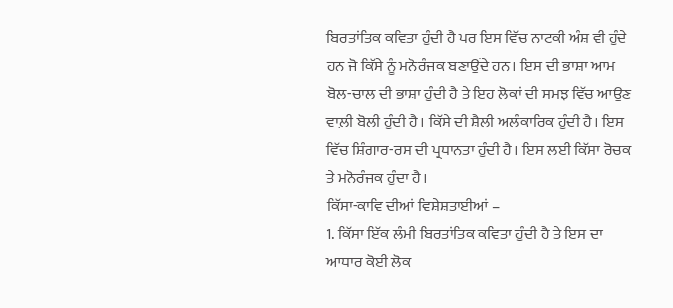ਬਿਰਤਾਂਤਿਕ ਕਵਿਤਾ ਹੁੰਦੀ ਹੈ ਪਰ ਇਸ ਵਿੱਚ ਨਾਟਕੀ ਅੰਸ਼ ਵੀ ਹੁੰਦੇ ਹਨ ਜੋ ਕਿੱਸੇ ਨੂੰ ਮਨੋਰੰਜਕ ਬਣਾਉਂਦੇ ਹਨ। ਇਸ ਦੀ ਭਾਸ਼ਾ ਆਮ ਬੋਲ-ਚਾਲ ਦੀ ਭਾਸ਼ਾ ਹੁੰਦੀ ਹੈ ਤੇ ਇਹ ਲੋਕਾਂ ਦੀ ਸਮਝ ਵਿੱਚ ਆਉਣ ਵਾਲ਼ੀ ਬੋਲੀ ਹੁੰਦੀ ਹੈ। ਕਿੱਸੇ ਦੀ ਸ਼ੈਲੀ ਅਲੰਕਾਰਿਕ ਹੁੰਦੀ ਹੈ। ਇਸ ਵਿੱਚ ਸ਼ਿੰਗਾਰ-ਰਸ ਦੀ ਪ੍ਰਧਾਨਤਾ ਹੁੰਦੀ ਹੈ। ਇਸ ਲਈ ਕਿੱਸਾ ਰੋਚਕ ਤੇ ਮਨੋਰੰਜਕ ਹੁੰਦਾ ਹੈ।
ਕਿੱਸਾ-ਕਾਵਿ ਦੀਆਂ ਵਿਸ਼ੇਸ਼ਤਾਈਆਂ –
1. ਕਿੱਸਾ ਇੱਕ ਲੰਮੀ ਬਿਰਤਾਂਤਿਕ ਕਵਿਤਾ ਹੁੰਦੀ ਹੈ ਤੇ ਇਸ ਦਾ ਆਧਾਰ ਕੋਈ ਲੋਕ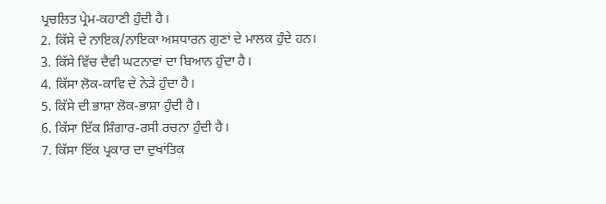ਪ੍ਰਚਲਿਤ ਪ੍ਰੇਮ-ਕਹਾਣੀ ਹੁੰਦੀ ਹੈ।
2. ਕਿੱਸੇ ਦੇ ਨਾਇਕ/ਨਾਇਕਾ ਅਸਧਾਰਨ ਗੁਣਾਂ ਦੇ ਮਾਲਕ ਹੁੰਦੇ ਹਨ।
3. ਕਿੱਸੇ ਵਿੱਚ ਦੈਵੀ ਘਟਨਾਵਾਂ ਦਾ ਬਿਆਨ ਹੁੰਦਾ ਹੈ।
4. ਕਿੱਸਾ ਲੋਕ-ਕਾਵਿ ਦੇ ਨੇੜੇ ਹੁੰਦਾ ਹੈ।
5. ਕਿੱਸੇ ਦੀ ਭਾਸ਼ਾ ਲੋਕ-ਭਾਸ਼ਾ ਹੁੰਦੀ ਹੈ।
6. ਕਿੱਸਾ ਇੱਕ ਸ਼ਿੰਗਾਰ-ਰਸੀ ਰਚਨਾ ਹੁੰਦੀ ਹੈ।
7. ਕਿੱਸਾ ਇੱਕ ਪ੍ਰਕਾਰ ਦਾ ਦੁਖਾਂਤਿਕ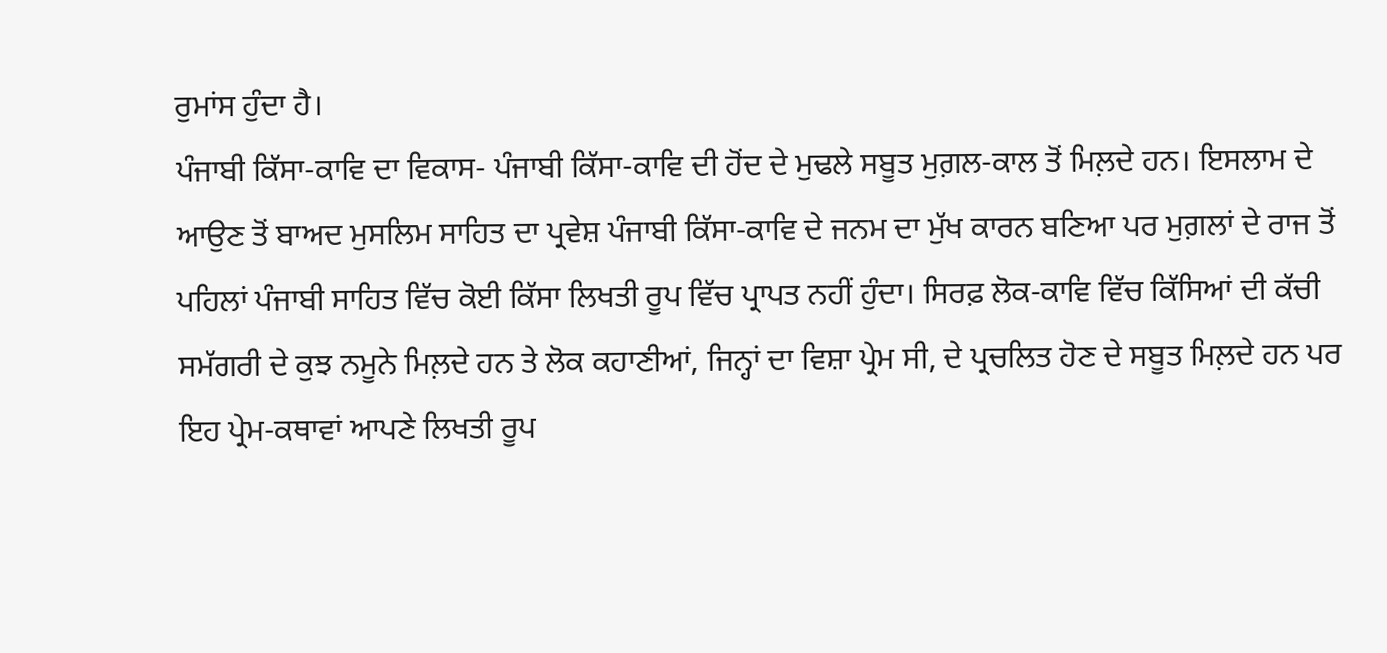ਰੁਮਾਂਸ ਹੁੰਦਾ ਹੈ।
ਪੰਜਾਬੀ ਕਿੱਸਾ-ਕਾਵਿ ਦਾ ਵਿਕਾਸ- ਪੰਜਾਬੀ ਕਿੱਸਾ-ਕਾਵਿ ਦੀ ਹੋਂਦ ਦੇ ਮੁਢਲੇ ਸਬੂਤ ਮੁਗ਼ਲ-ਕਾਲ ਤੋਂ ਮਿਲ਼ਦੇ ਹਨ। ਇਸਲਾਮ ਦੇ ਆਉਣ ਤੋਂ ਬਾਅਦ ਮੁਸਲਿਮ ਸਾਹਿਤ ਦਾ ਪ੍ਰਵੇਸ਼ ਪੰਜਾਬੀ ਕਿੱਸਾ-ਕਾਵਿ ਦੇ ਜਨਮ ਦਾ ਮੁੱਖ ਕਾਰਨ ਬਣਿਆ ਪਰ ਮੁਗ਼ਲਾਂ ਦੇ ਰਾਜ ਤੋਂ ਪਹਿਲਾਂ ਪੰਜਾਬੀ ਸਾਹਿਤ ਵਿੱਚ ਕੋਈ ਕਿੱਸਾ ਲਿਖਤੀ ਰੂਪ ਵਿੱਚ ਪ੍ਰਾਪਤ ਨਹੀਂ ਹੁੰਦਾ। ਸਿਰਫ਼ ਲੋਕ-ਕਾਵਿ ਵਿੱਚ ਕਿੱਸਿਆਂ ਦੀ ਕੱਚੀ ਸਮੱਗਰੀ ਦੇ ਕੁਝ ਨਮੂਨੇ ਮਿਲ਼ਦੇ ਹਨ ਤੇ ਲੋਕ ਕਹਾਣੀਆਂ, ਜਿਨ੍ਹਾਂ ਦਾ ਵਿਸ਼ਾ ਪ੍ਰੇਮ ਸੀ, ਦੇ ਪ੍ਰਚਲਿਤ ਹੋਣ ਦੇ ਸਬੂਤ ਮਿਲ਼ਦੇ ਹਨ ਪਰ ਇਹ ਪ੍ਰੇਮ-ਕਥਾਵਾਂ ਆਪਣੇ ਲਿਖਤੀ ਰੂਪ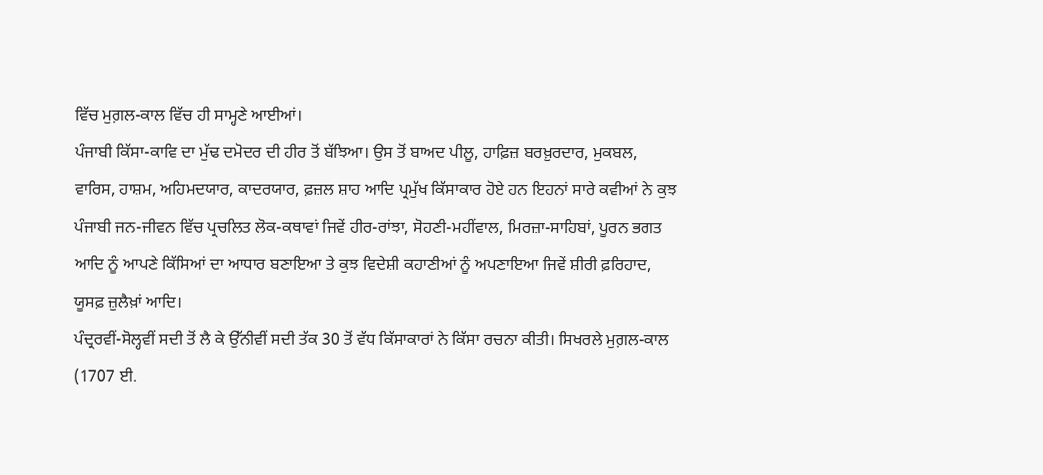ਵਿੱਚ ਮੁਗ਼ਲ-ਕਾਲ ਵਿੱਚ ਹੀ ਸਾਮ੍ਹਣੇ ਆਈਆਂ।
ਪੰਜਾਬੀ ਕਿੱਸਾ-ਕਾਵਿ ਦਾ ਮੁੱਢ ਦਮੋਦਰ ਦੀ ਹੀਰ ਤੋਂ ਬੱਝਿਆ। ਉਸ ਤੋਂ ਬਾਅਦ ਪੀਲੂ, ਹਾਫ਼ਿਜ਼ ਬਰਖ਼ੁਰਦਾਰ, ਮੁਕਬਲ, ਵਾਰਿਸ, ਹਾਸ਼ਮ, ਅਹਿਮਦਯਾਰ, ਕਾਦਰਯਾਰ, ਫ਼ਜ਼ਲ ਸ਼ਾਹ ਆਦਿ ਪ੍ਰਮੁੱਖ ਕਿੱਸਾਕਾਰ ਹੋਏ ਹਨ ਇਹਨਾਂ ਸਾਰੇ ਕਵੀਆਂ ਨੇ ਕੁਝ ਪੰਜਾਬੀ ਜਨ-ਜੀਵਨ ਵਿੱਚ ਪ੍ਰਚਲਿਤ ਲੋਕ-ਕਥਾਵਾਂ ਜਿਵੇਂ ਹੀਰ-ਰਾਂਝਾ, ਸੋਹਣੀ-ਮਹੀਂਵਾਲ, ਮਿਰਜ਼ਾ-ਸਾਹਿਬਾਂ, ਪੂਰਨ ਭਗਤ ਆਦਿ ਨੂੰ ਆਪਣੇ ਕਿੱਸਿਆਂ ਦਾ ਆਧਾਰ ਬਣਾਇਆ ਤੇ ਕੁਝ ਵਿਦੇਸ਼ੀ ਕਹਾਣੀਆਂ ਨੂੰ ਅਪਣਾਇਆ ਜਿਵੇਂ ਸ਼ੀਰੀ ਫ਼ਰਿਹਾਦ, ਯੂਸਫ਼ ਜ਼ੁਲੈਖ਼ਾਂ ਆਦਿ।
ਪੰਦ੍ਰਰਵੀਂ-ਸੋਲ੍ਹਵੀਂ ਸਦੀ ਤੋਂ ਲੈ ਕੇ ਉੱਨੀਵੀਂ ਸਦੀ ਤੱਕ 30 ਤੋਂ ਵੱਧ ਕਿੱਸਾਕਾਰਾਂ ਨੇ ਕਿੱਸਾ ਰਚਨਾ ਕੀਤੀ। ਸਿਖਰਲੇ ਮੁਗ਼ਲ-ਕਾਲ (1707 ਈ.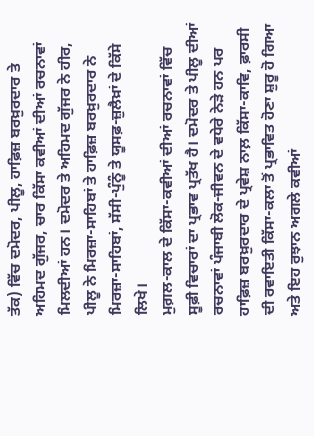ਤੱਕ) ਵਿੱਚ ਦਮੋਦਰ, ਪੀਲੂ, ਹਾਫ਼ਿਜ਼ ਬਰਖ਼ੁਰਦਾਰ ਤੇ ਅਹਿਮਦ ਗੁੱਜਰ, ਚਾਰ ਕਿੱਸਾ ਕਵੀਆਂ ਦੀਆਂ ਰਚਨਾਵਾਂ ਮਿਲਦੀਆਂ ਹਨ। ਦਮੋਦਰ ਤੇ ਅਹਿਮਦ ਗੁੱਜਰ ਨੇ ਹੀਰ, ਪੀਲੂ ਨੇ ਮਿਰਜ਼ਾ-ਸਾਹਿਬਾਂ ਤੇ ਹਾਫ਼ਿਜ਼ ਬਰਖ਼ੁਰਦਾਰ ਨੇ ਮਿਰਜ਼ਾ-ਸਾਹਿਬਾਂ, ਸੱਸੀ-ਪੁੰਨੂੰ ਤੇ ਯੂਸਫ਼-ਜ਼ੁਲੈਖ਼ਾਂ ਦੇ ਕਿੱਸੇ ਲਿਖੇ।
ਮੁਗ਼ਲ-ਕਾਲ ਦੇ ਕਿੱਸਾ-ਕਵੀਆਂ ਦੀਆਂ ਰਚਨਾਵਾਂ ਵਿੱਚ ਸੂਫ਼ੀ ਵਿਚਾਰਾਂ ਦਾ ਪ੍ਰਭਾਵ ਪ੍ਰਤੱਖ ਹੈ। ਦਮੋਦਰ ਤੇ ਪੀਲੂ ਦੀਆਂ ਰਚਨਾਵਾਂ ਪੰਜਾਬੀ ਲੋਕ-ਜੀਵਨ ਦੇ ਵਧੇਰੇ ਨੇੜੇ ਹਨ ਪਰ ਹਾਫ਼ਿਜ਼ ਬਰਖ਼ੁਰਦਾਰ ਦੇ ਪ੍ਰਵੇਸ਼ ਨਾਲ਼ ਕਿੱਸਾ-ਕਾਵਿ, ਫ਼ਾਰਸੀ ਦੀ ਰਵਾਇਤੀ ਕਿੱਸਾ-ਕਲਾ ਤੋਂ ਪ੍ਰਭਾਵਿਤ ਹੋਣਾ ਸ਼ੁਰੂ ਹੋ ਗਿਆ ਅਤੇ ਇਹ ਰੁਝਾਨ ਅਗਲੇ ਕਵੀਆਂ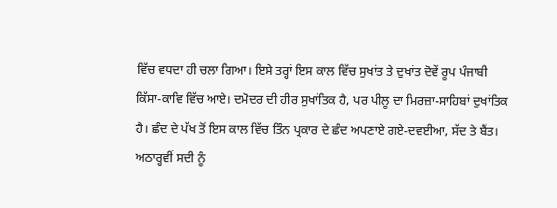ਵਿੱਚ ਵਧਦਾ ਹੀ ਚਲਾ ਗਿਆ। ਇਸੇ ਤਰ੍ਹਾਂ ਇਸ ਕਾਲ ਵਿੱਚ ਸੁਖਾਂਤ ਤੇ ਦੁਖਾਂਤ ਦੋਵੇਂ ਰੂਪ ਪੰਜਾਬੀ ਕਿੱਸਾ-ਕਾਵਿ ਵਿੱਚ ਆਏ। ਦਮੋਦਰ ਦੀ ਹੀਰ ਸੁਖਾਂਤਿਕ ਹੈ, ਪਰ ਪੀਲੂ ਦਾ ਮਿਰਜ਼ਾ-ਸਾਹਿਬਾਂ ਦੁਖਾਂਤਿਕ ਹੈ। ਛੰਦ ਦੇ ਪੱਖ ਤੋਂ ਇਸ ਕਾਲ ਵਿੱਚ ਤਿੰਨ ਪ੍ਰਕਾਰ ਦੇ ਛੰਦ ਅਪਣਾਏ ਗਏ-ਦਵਈਆ, ਸੱਦ ਤੇ ਬੈਂਤ।
ਅਠਾਰ੍ਹਵੀਂ ਸਦੀ ਨੂੰ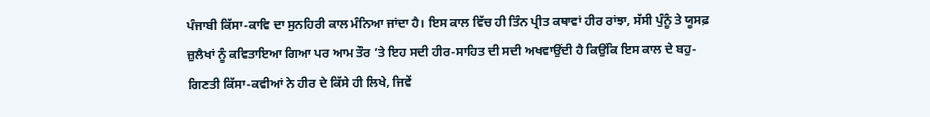ਪੰਜਾਬੀ ਕਿੱਸਾ-ਕਾਵਿ ਦਾ ਸੁਨਹਿਰੀ ਕਾਲ ਮੰਨਿਆ ਜਾਂਦਾ ਹੈ। ਇਸ ਕਾਲ ਵਿੱਚ ਹੀ ਤਿੰਨ ਪ੍ਰੀਤ ਕਥਾਵਾਂ ਹੀਰ ਰਾਂਝਾ, ਸੱਸੀ ਪੁੰਨੂੰ ਤੇ ਯੂਸਫ਼ ਜ਼ੁਲੈਖਾਂ ਨੂੰ ਕਵਿਤਾਇਆ ਗਿਆ ਪਰ ਆਮ ਤੌਰ ’ਤੇ ਇਹ ਸਦੀ ਹੀਰ-ਸਾਹਿਤ ਦੀ ਸਦੀ ਅਖਵਾਉਂਦੀ ਹੈ ਕਿਉਂਕਿ ਇਸ ਕਾਲ ਦੇ ਬਹੁ-ਗਿਣਤੀ ਕਿੱਸਾ-ਕਵੀਆਂ ਨੇ ਹੀਰ ਦੇ ਕਿੱਸੇ ਹੀ ਲਿਖੇ, ਜਿਵੇਂ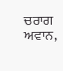ਚਰਾਗ ਅਵਾਨ,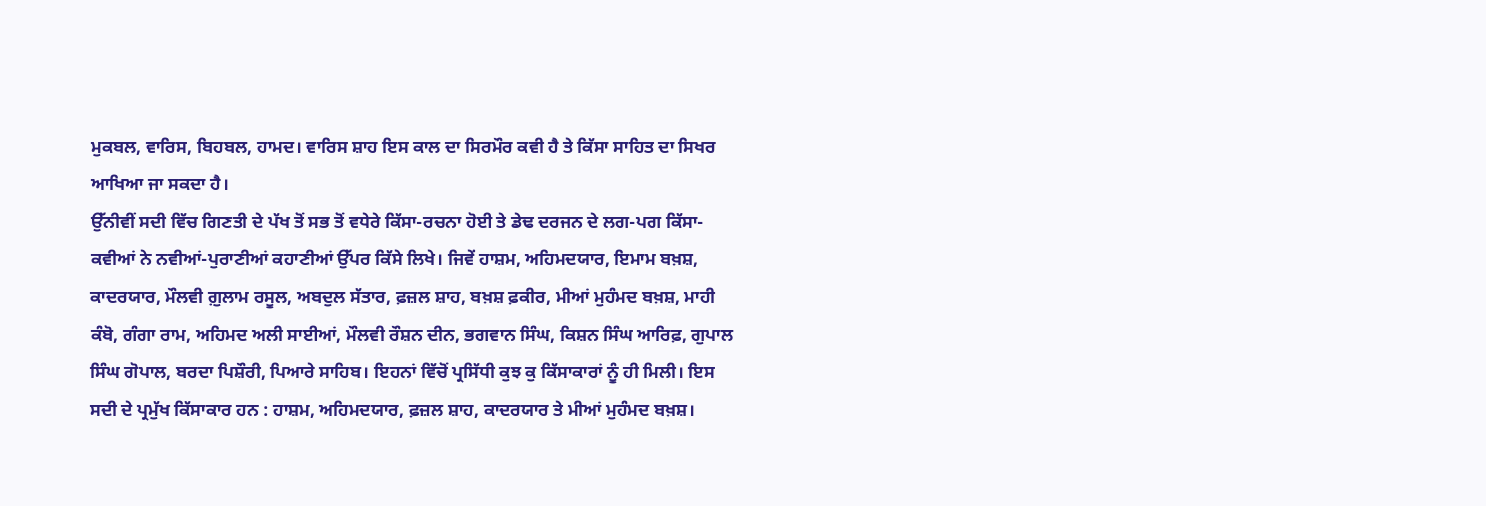ਮੁਕਬਲ, ਵਾਰਿਸ, ਬਿਹਬਲ, ਹਾਮਦ। ਵਾਰਿਸ ਸ਼ਾਹ ਇਸ ਕਾਲ ਦਾ ਸਿਰਮੌਰ ਕਵੀ ਹੈ ਤੇ ਕਿੱਸਾ ਸਾਹਿਤ ਦਾ ਸਿਖਰ ਆਖਿਆ ਜਾ ਸਕਦਾ ਹੈ।
ਉੱਨੀਵੀਂ ਸਦੀ ਵਿੱਚ ਗਿਣਤੀ ਦੇ ਪੱਖ ਤੋਂ ਸਭ ਤੋਂ ਵਧੇਰੇ ਕਿੱਸਾ-ਰਚਨਾ ਹੋਈ ਤੇ ਡੇਢ ਦਰਜਨ ਦੇ ਲਗ-ਪਗ ਕਿੱਸਾ-ਕਵੀਆਂ ਨੇ ਨਵੀਆਂ-ਪੁਰਾਣੀਆਂ ਕਹਾਣੀਆਂ ਉੱਪਰ ਕਿੱਸੇ ਲਿਖੇ। ਜਿਵੇਂ ਹਾਸ਼ਮ, ਅਹਿਮਦਯਾਰ, ਇਮਾਮ ਬਖ਼ਸ਼, ਕਾਦਰਯਾਰ, ਮੌਲਵੀ ਗ਼ੁਲਾਮ ਰਸੂਲ, ਅਬਦੁਲ ਸੱਤਾਰ, ਫ਼ਜ਼ਲ ਸ਼ਾਹ, ਬਖ਼ਸ਼ ਫ਼ਕੀਰ, ਮੀਆਂ ਮੁਹੰਮਦ ਬਖ਼ਸ਼, ਮਾਹੀ ਕੰਬੋ, ਗੰਗਾ ਰਾਮ, ਅਹਿਮਦ ਅਲੀ ਸਾਈਆਂ, ਮੌਲਵੀ ਰੌਸ਼ਨ ਦੀਨ, ਭਗਵਾਨ ਸਿੰਘ, ਕਿਸ਼ਨ ਸਿੰਘ ਆਰਿਫ਼, ਗੁਪਾਲ ਸਿੰਘ ਗੋਪਾਲ, ਬਰਦਾ ਪਿਸ਼ੌਰੀ, ਪਿਆਰੇ ਸਾਹਿਬ। ਇਹਨਾਂ ਵਿੱਚੋਂ ਪ੍ਰਸਿੱਧੀ ਕੁਝ ਕੁ ਕਿੱਸਾਕਾਰਾਂ ਨੂੰ ਹੀ ਮਿਲੀ। ਇਸ ਸਦੀ ਦੇ ਪ੍ਰਮੁੱਖ ਕਿੱਸਾਕਾਰ ਹਨ : ਹਾਸ਼ਮ, ਅਹਿਮਦਯਾਰ, ਫ਼ਜ਼ਲ ਸ਼ਾਹ, ਕਾਦਰਯਾਰ ਤੇ ਮੀਆਂ ਮੁਹੰਮਦ ਬਖ਼ਸ਼।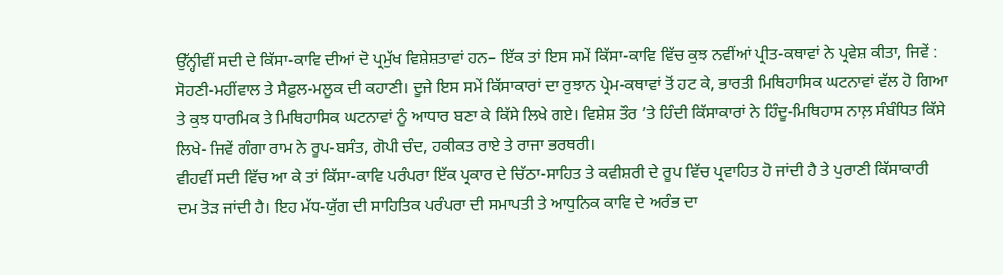ਉੱਨ੍ਹੀਵੀਂ ਸਦੀ ਦੇ ਕਿੱਸਾ-ਕਾਵਿ ਦੀਆਂ ਦੋ ਪ੍ਰਮੁੱਖ ਵਿਸ਼ੇਸ਼ਤਾਵਾਂ ਹਨ– ਇੱਕ ਤਾਂ ਇਸ ਸਮੇਂ ਕਿੱਸਾ-ਕਾਵਿ ਵਿੱਚ ਕੁਝ ਨਵੀਂਆਂ ਪ੍ਰੀਤ-ਕਥਾਵਾਂ ਨੇ ਪ੍ਰਵੇਸ਼ ਕੀਤਾ, ਜਿਵੇਂ : ਸੋਹਣੀ-ਮਹੀਂਵਾਲ ਤੇ ਸੈਫ਼ੁਲ-ਮਲੂਕ ਦੀ ਕਹਾਣੀ। ਦੂਜੇ ਇਸ ਸਮੇਂ ਕਿੱਸਾਕਾਰਾਂ ਦਾ ਰੁਝਾਨ ਪ੍ਰੇਮ-ਕਥਾਵਾਂ ਤੋਂ ਹਟ ਕੇ, ਭਾਰਤੀ ਮਿਥਿਹਾਸਿਕ ਘਟਨਾਵਾਂ ਵੱਲ ਹੋ ਗਿਆ ਤੇ ਕੁਝ ਧਾਰਮਿਕ ਤੇ ਮਿਥਿਹਾਸਿਕ ਘਟਨਾਵਾਂ ਨੂੰ ਆਧਾਰ ਬਣਾ ਕੇ ਕਿੱਸੇ ਲਿਖੇ ਗਏ। ਵਿਸ਼ੇਸ਼ ਤੌਰ ’ਤੇ ਹਿੰਦੀ ਕਿੱਸਾਕਾਰਾਂ ਨੇ ਹਿੰਦੂ-ਮਿਥਿਹਾਸ ਨਾਲ਼ ਸੰਬੰਧਿਤ ਕਿੱਸੇ ਲਿਖੇ- ਜਿਵੇਂ ਗੰਗਾ ਰਾਮ ਨੇ ਰੂਪ-ਬਸੰਤ, ਗੋਪੀ ਚੰਦ, ਹਕੀਕਤ ਰਾਏ ਤੇ ਰਾਜਾ ਭਰਥਰੀ।
ਵੀਹਵੀਂ ਸਦੀ ਵਿੱਚ ਆ ਕੇ ਤਾਂ ਕਿੱਸਾ-ਕਾਵਿ ਪਰੰਪਰਾ ਇੱਕ ਪ੍ਰਕਾਰ ਦੇ ਚਿੱਠਾ-ਸਾਹਿਤ ਤੇ ਕਵੀਸ਼ਰੀ ਦੇ ਰੂਪ ਵਿੱਚ ਪ੍ਰਵਾਹਿਤ ਹੋ ਜਾਂਦੀ ਹੈ ਤੇ ਪੁਰਾਣੀ ਕਿੱਸਾਕਾਰੀ ਦਮ ਤੋੜ ਜਾਂਦੀ ਹੈ। ਇਹ ਮੱਧ-ਯੁੱਗ ਦੀ ਸਾਹਿਤਿਕ ਪਰੰਪਰਾ ਦੀ ਸਮਾਪਤੀ ਤੇ ਆਧੁਨਿਕ ਕਾਵਿ ਦੇ ਅਰੰਭ ਦਾ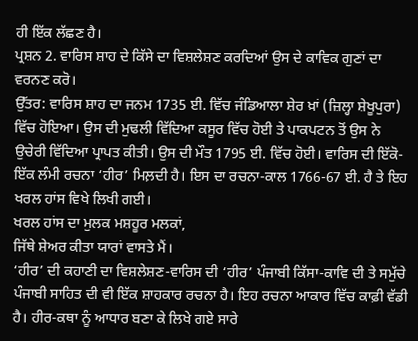ਹੀ ਇੱਕ ਲੱਛਣ ਹੈ।
ਪ੍ਰਸ਼ਨ 2. ਵਾਰਿਸ ਸ਼ਾਹ ਦੇ ਕਿੱਸੇ ਦਾ ਵਿਸ਼ਲੇਸ਼ਣ ਕਰਦਿਆਂ ਉਸ ਦੇ ਕਾਵਿਕ ਗੁਣਾਂ ਦਾ ਵਰਨਣ ਕਰੋ।
ਉੱਤਰ: ਵਾਰਿਸ ਸ਼ਾਹ ਦਾ ਜਨਮ 1735 ਈ. ਵਿੱਚ ਜੰਡਿਆਲਾ ਸ਼ੇਰ ਖ਼ਾਂ (ਜ਼ਿਲ੍ਹਾ ਸ਼ੇਖੂਪੁਰਾ) ਵਿੱਚ ਹੋਇਆ। ਉਸ ਦੀ ਮੁਢਲੀ ਵਿੱਦਿਆ ਕਸੂਰ ਵਿੱਚ ਹੋਈ ਤੇ ਪਾਕਪਟਨ ਤੋਂ ਉਸ ਨੇ ਉਚੇਰੀ ਵਿੱਦਿਆ ਪ੍ਰਾਪਤ ਕੀਤੀ। ਉਸ ਦੀ ਮੌਤ 1795 ਈ. ਵਿੱਚ ਹੋਈ। ਵਾਰਿਸ ਦੀ ਇੱਕੋ-ਇੱਕ ਲੰਮੀ ਰਚਨਾ ‘ਹੀਰ’ ਮਿਲ਼ਦੀ ਹੈ। ਇਸ ਦਾ ਰਚਨਾ-ਕਾਲ 1766-67 ਈ. ਹੈ ਤੇ ਇਹ ਖਰਲ ਹਾਂਸ ਵਿਖੇ ਲਿਖੀ ਗਈ।
ਖਰਲ ਹਾਂਸ ਦਾ ਮੁਲਕ ਮਸ਼ਹੂਰ ਮਲਕਾਂ,
ਜਿੱਥੇ ਸ਼ੇਅਰ ਕੀਤਾ ਯਾਰਾਂ ਵਾਸਤੇ ਮੈਂ।
‘ਹੀਰ’ ਦੀ ਕਹਾਣੀ ਦਾ ਵਿਸ਼ਲੇਸ਼ਣ-ਵਾਰਿਸ ਦੀ ‘ਹੀਰ’ ਪੰਜਾਬੀ ਕਿੱਸਾ-ਕਾਵਿ ਦੀ ਤੇ ਸਮੁੱਚੇ ਪੰਜਾਬੀ ਸਾਹਿਤ ਦੀ ਵੀ ਇੱਕ ਸ਼ਾਹਕਾਰ ਰਚਨਾ ਹੈ। ਇਹ ਰਚਨਾ ਆਕਾਰ ਵਿੱਚ ਕਾਫ਼ੀ ਵੱਡੀ ਹੈ। ਹੀਰ-ਕਥਾ ਨੂੰ ਆਧਾਰ ਬਣਾ ਕੇ ਲਿਖੇ ਗਏ ਸਾਰੇ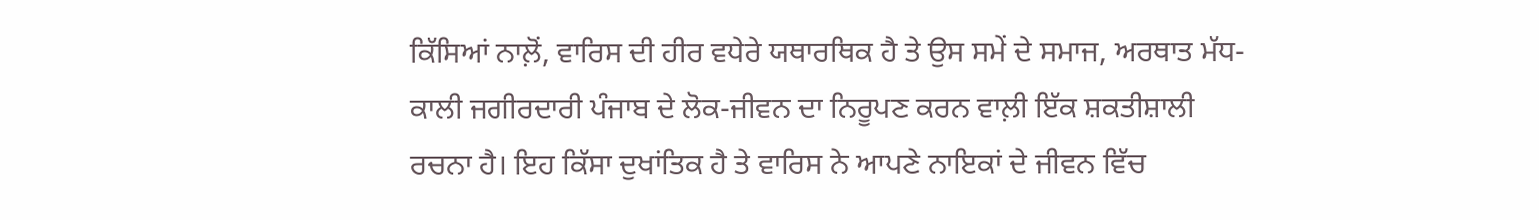ਕਿੱਸਿਆਂ ਨਾਲ਼ੋਂ, ਵਾਰਿਸ ਦੀ ਹੀਰ ਵਧੇਰੇ ਯਥਾਰਥਿਕ ਹੈ ਤੇ ਉਸ ਸਮੇਂ ਦੇ ਸਮਾਜ, ਅਰਥਾਤ ਮੱਧ-ਕਾਲੀ ਜਗੀਰਦਾਰੀ ਪੰਜਾਬ ਦੇ ਲੋਕ-ਜੀਵਨ ਦਾ ਨਿਰੂਪਣ ਕਰਨ ਵਾਲ਼ੀ ਇੱਕ ਸ਼ਕਤੀਸ਼ਾਲੀ ਰਚਨਾ ਹੈ। ਇਹ ਕਿੱਸਾ ਦੁਖਾਂਤਿਕ ਹੈ ਤੇ ਵਾਰਿਸ ਨੇ ਆਪਣੇ ਨਾਇਕਾਂ ਦੇ ਜੀਵਨ ਵਿੱਚ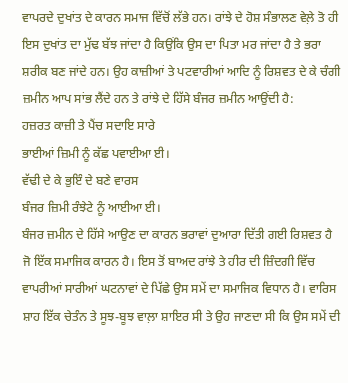ਵਾਪਰਦੇ ਦੁਖਾਂਤ ਦੇ ਕਾਰਨ ਸਮਾਜ ਵਿੱਚੋਂ ਲੱਭੇ ਹਨ। ਰਾਂਝੇ ਦੇ ਹੋਸ਼ ਸੰਭਾਲਣ ਵੇਲ਼ੇ ਤੋ ਹੀ ਇਸ ਦੁਖਾਂਤ ਦਾ ਮੁੱਢ ਬੱਝ ਜਾਂਦਾ ਹੈ ਕਿਉਂਕਿ ਉਸ ਦਾ ਪਿਤਾ ਮਰ ਜਾਂਦਾ ਹੈ ਤੇ ਭਰਾ ਸ਼ਰੀਕ ਬਣ ਜਾਂਦੇ ਹਨ। ਉਹ ਕਾਜ਼ੀਆਂ ਤੇ ਪਟਵਾਰੀਆਂ ਆਦਿ ਨੂੰ ਰਿਸ਼ਵਤ ਦੇ ਕੇ ਚੰਗੀ ਜ਼ਮੀਨ ਆਪ ਸਾਂਭ ਲੈਂਦੇ ਹਨ ਤੇ ਰਾਂਝੇ ਦੇ ਹਿੱਸੇ ਬੰਜਰ ਜ਼ਮੀਨ ਆਉਂਦੀ ਹੈ:
ਹਜ਼ਰਤ ਕਾਜ਼ੀ ਤੇ ਪੈਂਚ ਸਦਾਇ ਸਾਰੇ
ਭਾਈਆਂ ਜ਼ਿਮੀ ਨੂੰ ਕੱਛ ਪਵਾਈਆ ਈ।
ਵੱਢੀ ਦੇ ਕੇ ਭੁਇੰ ਦੇ ਬਣੇ ਵਾਰਸ
ਬੰਜਰ ਜ਼ਿਮੀ ਰੰਝੇਟੇ ਨੂੰ ਆਈਆ ਈ।
ਬੰਜਰ ਜ਼ਮੀਨ ਦੇ ਹਿੱਸੇ ਆਉਣ ਦਾ ਕਾਰਨ ਭਰਾਵਾਂ ਦੁਆਰਾ ਦਿੱਤੀ ਗਈ ਰਿਸ਼ਵਤ ਹੈ ਜੋ ਇੱਕ ਸਮਾਜਿਕ ਕਾਰਨ ਹੈ। ਇਸ ਤੋਂ ਬਾਅਦ ਰਾਂਝੇ ਤੇ ਹੀਰ ਦੀ ਜ਼ਿੰਦਗੀ ਵਿੱਚ ਵਾਪਰੀਆਂ ਸਾਰੀਆਂ ਘਟਨਾਵਾਂ ਦੇ ਪਿੱਛੇ ਉਸ ਸਮੇਂ ਦਾ ਸਮਾਜਿਕ ਵਿਧਾਨ ਹੈ। ਵਾਰਿਸ ਸ਼ਾਹ ਇੱਕ ਚੇਤੰਨ ਤੇ ਸੂਝ-ਬੂਝ ਵਾਲ਼ਾ ਸ਼ਾਇਰ ਸੀ ਤੇ ਉਹ ਜਾਣਦਾ ਸੀ ਕਿ ਉਸ ਸਮੇਂ ਦੀ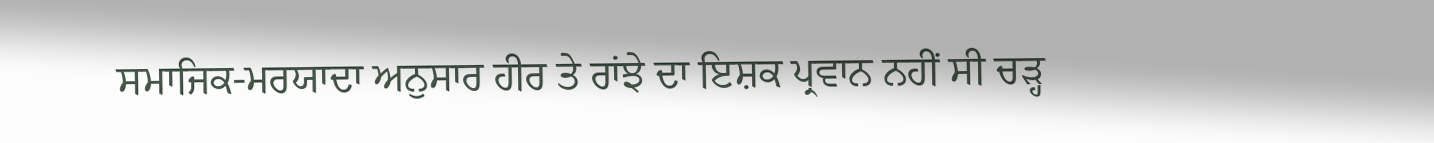ਸਮਾਜਿਕ-ਮਰਯਾਦਾ ਅਨੁਸਾਰ ਹੀਰ ਤੇ ਰਾਂਝੇ ਦਾ ਇਸ਼ਕ ਪ੍ਰਵਾਨ ਨਹੀਂ ਸੀ ਚੜ੍ਹ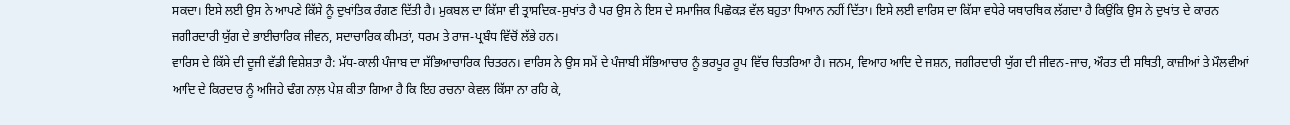ਸਕਦਾ। ਇਸੇ ਲਈ ਉਸ ਨੇ ਆਪਣੇ ਕਿੱਸੇ ਨੂੰ ਦੁਖਾਂਤਿਕ ਰੰਗਣ ਦਿੱਤੀ ਹੈ। ਮੁਕਬਲ ਦਾ ਕਿੱਸਾ ਵੀ ਤ੍ਰਾਸਦਿਕ-ਸੁਖਾਂਤ ਹੈ ਪਰ ਉਸ ਨੇ ਇਸ ਦੇ ਸਮਾਜਿਕ ਪਿਛੋਕੜ ਵੱਲ ਬਹੁਤਾ ਧਿਆਨ ਨਹੀਂ ਦਿੱਤਾ। ਇਸੇ ਲਈ ਵਾਰਿਸ ਦਾ ਕਿੱਸਾ ਵਧੇਰੇ ਯਥਾਰਥਿਕ ਲੱਗਦਾ ਹੈ ਕਿਉਂਕਿ ਉਸ ਨੇ ਦੁਖਾਂਤ ਦੇ ਕਾਰਨ ਜਗੀਰਦਾਰੀ ਯੁੱਗ ਦੇ ਭਾਈਚਾਰਿਕ ਜੀਵਨ, ਸਦਾਚਾਰਿਕ ਕੀਮਤਾਂ, ਧਰਮ ਤੇ ਰਾਜ-ਪ੍ਰਬੰਧ ਵਿੱਚੋਂ ਲੱਭੇ ਹਨ।
ਵਾਰਿਸ ਦੇ ਕਿੱਸੇ ਦੀ ਦੂਜੀ ਵੱਡੀ ਵਿਸ਼ੇਸ਼ਤਾ ਹੈ: ਮੱਧ-ਕਾਲੀ ਪੰਜਾਬ ਦਾ ਸੱਭਿਆਚਾਰਿਕ ਚਿਤਰਨ। ਵਾਰਿਸ ਨੇ ਉਸ ਸਮੇਂ ਦੇ ਪੰਜਾਬੀ ਸੱਭਿਆਚਾਰ ਨੂੰ ਭਰਪੂਰ ਰੂਪ ਵਿੱਚ ਚਿਤਰਿਆ ਹੈ। ਜਨਮ, ਵਿਆਹ ਆਦਿ ਦੇ ਜਸ਼ਨ, ਜਗੀਰਦਾਰੀ ਯੁੱਗ ਦੀ ਜੀਵਨ-ਜਾਚ, ਔਰਤ ਦੀ ਸਥਿਤੀ, ਕਾਜ਼ੀਆਂ ਤੇ ਮੌਲਵੀਆਂ ਆਦਿ ਦੇ ਕਿਰਦਾਰ ਨੂੰ ਅਜਿਹੇ ਢੰਗ ਨਾਲ਼ ਪੇਸ਼ ਕੀਤਾ ਗਿਆ ਹੈ ਕਿ ਇਹ ਰਚਨਾ ਕੇਵਲ ਕਿੱਸਾ ਨਾ ਰਹਿ ਕੇ,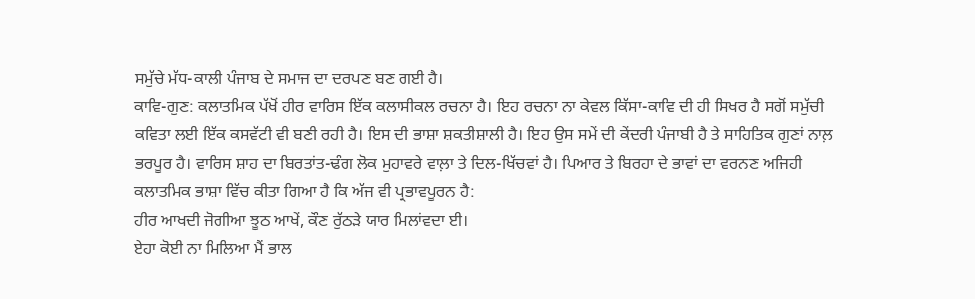ਸਮੁੱਚੇ ਮੱਧ-ਕਾਲੀ ਪੰਜਾਬ ਦੇ ਸਮਾਜ ਦਾ ਦਰਪਣ ਬਣ ਗਈ ਹੈ।
ਕਾਵਿ-ਗੁਣ: ਕਲਾਤਮਿਕ ਪੱਖੋਂ ਹੀਰ ਵਾਰਿਸ ਇੱਕ ਕਲਾਸੀਕਲ ਰਚਨਾ ਹੈ। ਇਹ ਰਚਨਾ ਨਾ ਕੇਵਲ ਕਿੱਸਾ-ਕਾਵਿ ਦੀ ਹੀ ਸਿਖਰ ਹੈ ਸਗੋਂ ਸਮੁੱਚੀ ਕਵਿਤਾ ਲਈ ਇੱਕ ਕਸਵੱਟੀ ਵੀ ਬਣੀ ਰਹੀ ਹੈ। ਇਸ ਦੀ ਭਾਸ਼ਾ ਸ਼ਕਤੀਸ਼ਾਲੀ ਹੈ। ਇਹ ਉਸ ਸਮੇਂ ਦੀ ਕੇਂਦਰੀ ਪੰਜਾਬੀ ਹੈ ਤੇ ਸਾਹਿਤਿਕ ਗੁਣਾਂ ਨਾਲ਼ ਭਰਪੂਰ ਹੈ। ਵਾਰਿਸ ਸ਼ਾਹ ਦਾ ਬਿਰਤਾਂਤ-ਢੰਗ ਲੋਕ ਮੁਹਾਵਰੇ ਵਾਲ਼ਾ ਤੇ ਦਿਲ-ਖਿੱਚਵਾਂ ਹੈ। ਪਿਆਰ ਤੇ ਬਿਰਹਾ ਦੇ ਭਾਵਾਂ ਦਾ ਵਰਨਣ ਅਜਿਹੀ ਕਲਾਤਮਿਕ ਭਾਸ਼ਾ ਵਿੱਚ ਕੀਤਾ ਗਿਆ ਹੈ ਕਿ ਅੱਜ ਵੀ ਪ੍ਰਭਾਵਪੂਰਨ ਹੈ:
ਹੀਰ ਆਖਦੀ ਜੋਗੀਆ ਝੂਠ ਆਖੇਂ, ਕੌਣ ਰੁੱਠੜੇ ਯਾਰ ਮਿਲਾਂਵਦਾ ਈ।
ਏਹਾ ਕੋਈ ਨਾ ਮਿਲਿਆ ਮੈਂ ਭਾਲ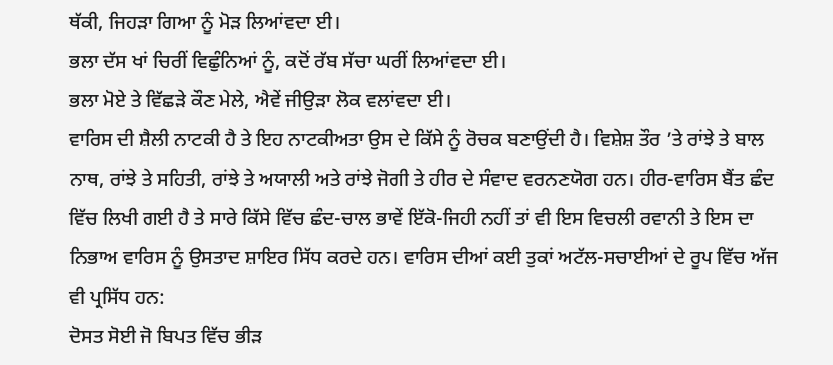ਥੱਕੀ, ਜਿਹੜਾ ਗਿਆ ਨੂੰ ਮੋੜ ਲਿਆਂਵਦਾ ਈ।
ਭਲਾ ਦੱਸ ਖਾਂ ਚਿਰੀਂ ਵਿਛੁੰਨਿਆਂ ਨੂੰ, ਕਦੋਂ ਰੱਬ ਸੱਚਾ ਘਰੀਂ ਲਿਆਂਵਦਾ ਈ।
ਭਲਾ ਮੋਏ ਤੇ ਵਿੱਛੜੇ ਕੌਣ ਮੇਲੇ, ਐਵੇਂ ਜੀਉੜਾ ਲੋਕ ਵਲਾਂਵਦਾ ਈ।
ਵਾਰਿਸ ਦੀ ਸ਼ੈਲੀ ਨਾਟਕੀ ਹੈ ਤੇ ਇਹ ਨਾਟਕੀਅਤਾ ਉਸ ਦੇ ਕਿੱਸੇ ਨੂੰ ਰੋਚਕ ਬਣਾਉਂਦੀ ਹੈ। ਵਿਸ਼ੇਸ਼ ਤੌਰ ’ਤੇ ਰਾਂਝੇ ਤੇ ਬਾਲ ਨਾਥ, ਰਾਂਝੇ ਤੇ ਸਹਿਤੀ, ਰਾਂਝੇ ਤੇ ਅਯਾਲੀ ਅਤੇ ਰਾਂਝੇ ਜੋਗੀ ਤੇ ਹੀਰ ਦੇ ਸੰਵਾਦ ਵਰਨਣਯੋਗ ਹਨ। ਹੀਰ-ਵਾਰਿਸ ਬੈਂਤ ਛੰਦ ਵਿੱਚ ਲਿਖੀ ਗਈ ਹੈ ਤੇ ਸਾਰੇ ਕਿੱਸੇ ਵਿੱਚ ਛੰਦ-ਚਾਲ ਭਾਵੇਂ ਇੱਕੋ-ਜਿਹੀ ਨਹੀਂ ਤਾਂ ਵੀ ਇਸ ਵਿਚਲੀ ਰਵਾਨੀ ਤੇ ਇਸ ਦਾ ਨਿਭਾਅ ਵਾਰਿਸ ਨੂੰ ਉਸਤਾਦ ਸ਼ਾਇਰ ਸਿੱਧ ਕਰਦੇ ਹਨ। ਵਾਰਿਸ ਦੀਆਂ ਕਈ ਤੁਕਾਂ ਅਟੱਲ-ਸਚਾਈਆਂ ਦੇ ਰੂਪ ਵਿੱਚ ਅੱਜ ਵੀ ਪ੍ਰਸਿੱਧ ਹਨ:
ਦੋਸਤ ਸੋਈ ਜੋ ਬਿਪਤ ਵਿੱਚ ਭੀੜ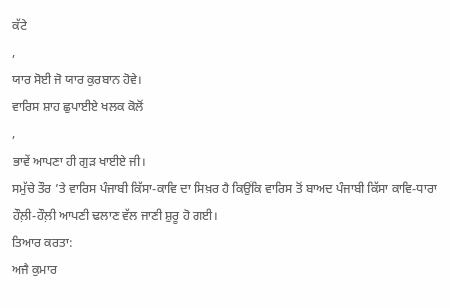ਕੱਟੇ
,
ਯਾਰ ਸੋਈ ਜੋ ਯਾਰ ਕੁਰਬਾਨ ਹੋਵੇ।
ਵਾਰਿਸ ਸ਼ਾਹ ਛੁਪਾਈਏ ਖਲਕ ਕੋਲੋਂ
,
ਭਾਵੇਂ ਆਪਣਾ ਹੀ ਗੁੜ ਖਾਈਏ ਜੀ।
ਸਮੁੱਚੇ ਤੌਰ ’ਤੇ ਵਾਰਿਸ ਪੰਜਾਬੀ ਕਿੱਸਾ-ਕਾਵਿ ਦਾ ਸਿਖ਼ਰ ਹੈ ਕਿਉਂਕਿ ਵਾਰਿਸ ਤੋਂ ਬਾਅਦ ਪੰਜਾਬੀ ਕਿੱਸਾ ਕਾਵਿ-ਧਾਰਾ ਹੌਲ਼ੀ-ਹੌਲ਼ੀ ਆਪਣੀ ਢਲਾਣ ਵੱਲ ਜਾਣੀ ਸ਼ੁਰੂ ਹੋ ਗਈ।
ਤਿਆਰ ਕਰਤਾ:
ਅਜੈ ਕੁਮਾਰ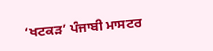‘ਖਟਕੜ’ ਪੰਜਾਬੀ ਮਾਸਟਰ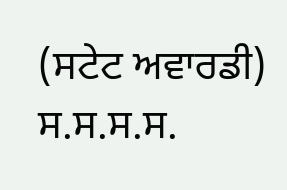(ਸਟੇਟ ਅਵਾਰਡੀ) ਸ.ਸ.ਸ.ਸ.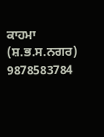ਕਾਹਮਾ (ਸ਼.ਭ.ਸ.ਨਗਰ) 9878583784